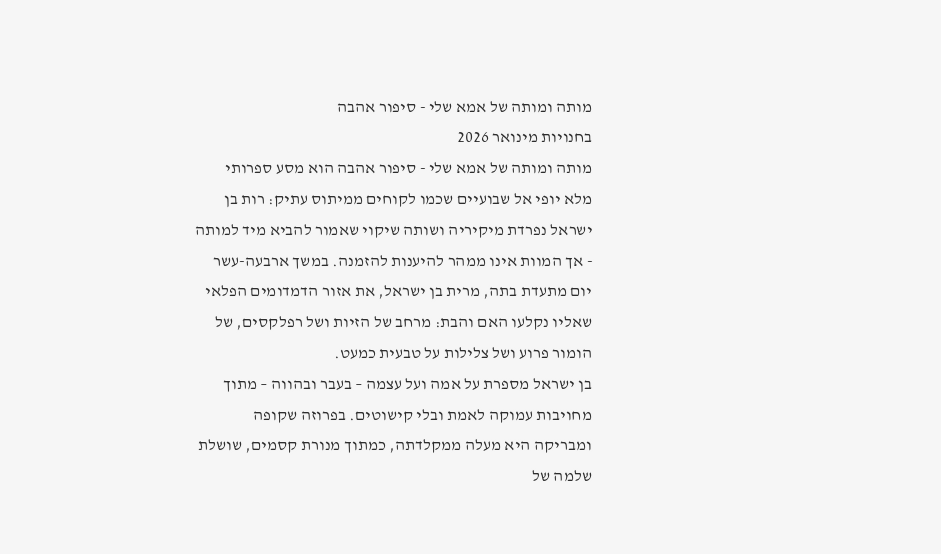מותה ומותה של אמא שלי - סיפור אהבה
בחנויות מינואר 2026
מותה ומותה של אמא שלי - סיפור אהבה הוא מסע ספרותי מלא יופי אל שבועיים שכמו לקוחים ממיתוס עתיק: רות בן ישראל נפרדת מיקיריה ושותה שיקוי שאמור להביא מיד למותה - אך המוות אינו ממהר להיענות להזמנה. במשך ארבעה-עשר יום מתעדת בתה, מרית בן ישראל, את אזור הדמדומים הפלאי שאליו נקלעו האם והבת: מרחב של הזיות ושל רפלקסים, של הומור פרוע ושל צלילות על טבעית כמעט.
בן ישראל מספרת על אמה ועל עצמה – בעבר ובהווה – מתוך מחויבות עמוקה לאמת ובלי קישוטים. בפרוזה שקופה ומבריקה היא מעלה ממקלדתה, כמתוך מנורת קסמים, שושלת שלמה של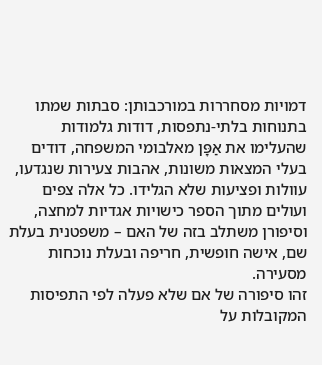דמויות מסחררות במורכבותן: סבתות שמתו בתנוחות בלתי-נתפסות, דודות גלמודות שהעלימו את אַפָּן מאלבומי המשפחה, דודים בעלי המצאות משונות, אהבות צעירות שנגדעו, עוולות ופציעות שלא הגלידו. כל אלה צפים ועולים מתוך הספר כישויות אגדיות למחצה, וסיפורן משתלב בזה של האם – משפטנית בעלת שם, אישה חופשית, חריפה ובעלת נוכחות מסעירה.
זהו סיפורה של אם שלא פעלה לפי התפיסות המקובלות על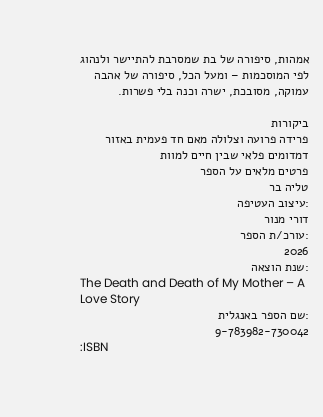אמהות, סיפורה של בת שמסרבת להתיישר ולנהוג לפי המוסכמות – ומעל הכל, סיפורה של אהבה עמוקה, מסובכת, ישרה וכנה בלי פשרות.

ביקורות
פרידה פרועה וצלולה מאם חד פעמית באזור דמדומים פלאי שבין חיים למוות
פרטים מלאים על הספר
טליה בר
:עיצוב העטיפה
דורי מנור
:עורכ/ת הספר
2026
:שנת הוצאה
The Death and Death of My Mother – A Love Story
:שם הספר באנגלית
9-783982-730042
:ISBN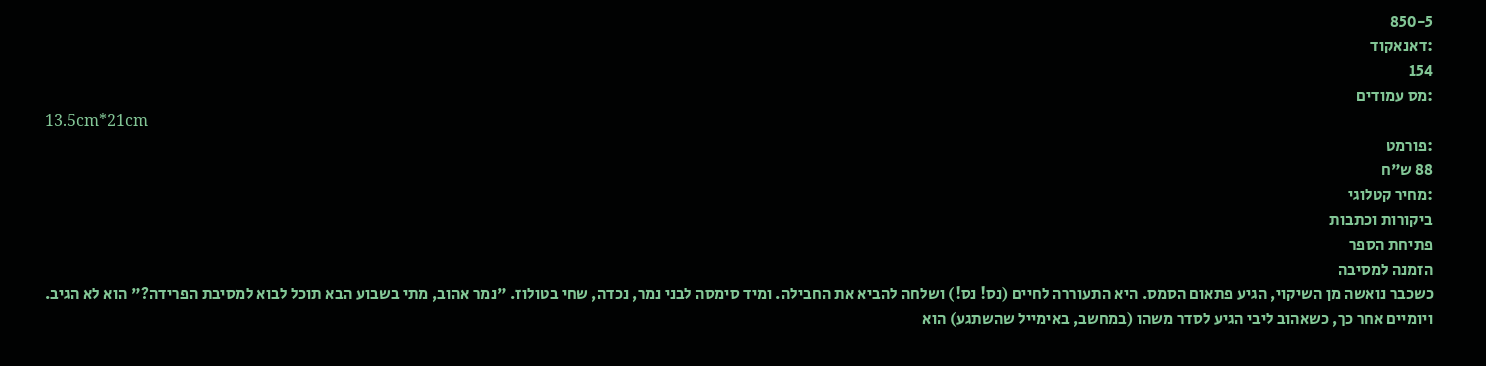850-5
:דאנאקוד
154
:מס עמודים
13.5cm*21cm
:פורמט
88 ש"ח
:מחיר קטלוגי
ביקורות וכתבות
פתיחת הספר
הזמנה למסיבה
כשכבר נואשה מן השיקוי, הגיע פתאום הסמס. היא התעוררה לחיים (נס! נס!) ושלחה להביא את החבילה. ומיד סימסה לבני נמר, נכדה, שחי בטולוז. "נמר אהוב, מתי בשבוע הבא תוכל לבוא למסיבת הפרידה?" הוא לא הגיב. ויומיים אחר כך, כשאהוב ליבי הגיע לסדר משהו (במחשב, באימייל שהשתגע) הוא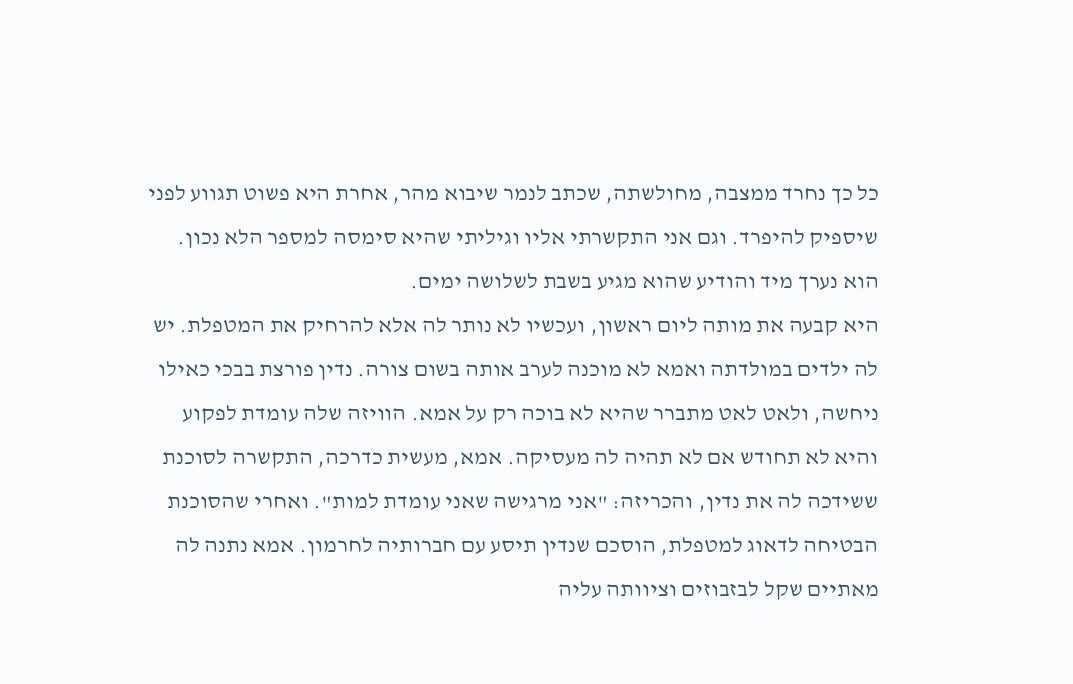כל כך נחרד ממצבה, מחולשתה, שכתב לנמר שיבוא מהר, אחרת היא פשוט תגווע לפני שיספיק להיפרד. וגם אני התקשרתי אליו וגיליתי שהיא סימסה למספר הלא נכון. הוא נערך מיד והודיע שהוא מגיע בשבת לשלושה ימים.
היא קבעה את מותה ליום ראשון, ועכשיו לא נותר לה אלא להרחיק את המטפלת. יש לה ילדים במולדתה ואמא לא מוכנה לערב אותה בשום צורה. נדין פורצת בבכי כאילו ניחשה, ולאט לאט מתברר שהיא לא בוכה רק על אמא. הוויזה שלה עומדת לפקוע והיא לא תחודש אם לא תהיה לה מעסיקה. אמא, מעשית כדרכה, התקשרה לסוכנת ששידכה לה את נדין, והכריזה: "אני מרגישה שאני עומדת למות". ואחרי שהסוכנת הבטיחה לדאוג למטפלת, הוסכם שנדין תיסע עם חברותיה לחרמון. אמא נתנה לה מאתיים שקל לבזבוזים וציוותה עליה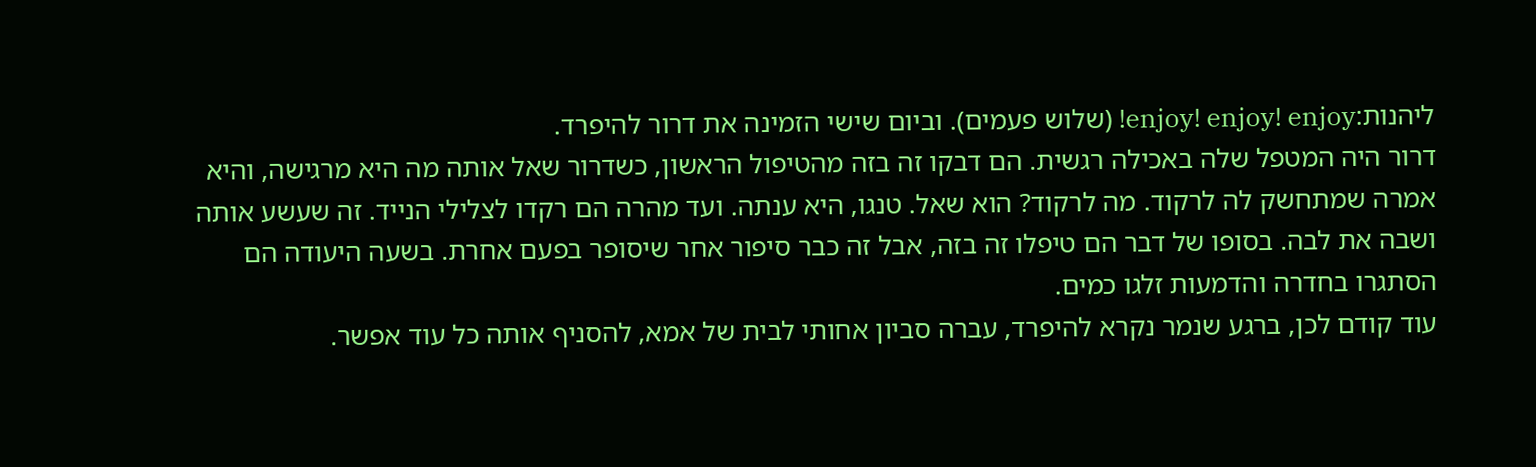ליהנות:enjoy! enjoy! enjoy! (שלוש פעמים). וביום שישי הזמינה את דרור להיפרד.
דרור היה המטפל שלה באכילה רגשית. הם דבקו זה בזה מהטיפול הראשון, כשדרור שאל אותה מה היא מרגישה, והיא אמרה שמתחשק לה לרקוד. מה לרקוד? הוא שאל. טנגו, היא ענתה. ועד מהרה הם רקדו לצלילי הנייד. זה שעשע אותה ושבה את לבה. בסופו של דבר הם טיפלו זה בזה, אבל זה כבר סיפור אחר שיסופר בפעם אחרת. בשעה היעודה הם הסתגרו בחדרה והדמעות זלגו כמים.
עוד קודם לכן, ברגע שנמר נקרא להיפרד, עברה סביון אחותי לבית של אמא, להסניף אותה כל עוד אפשר.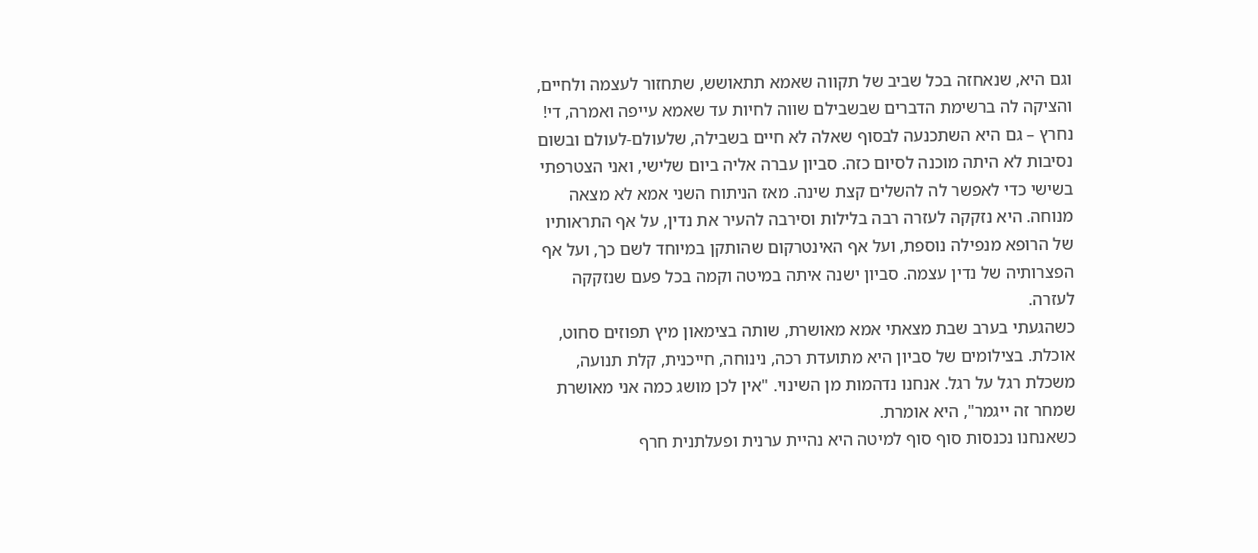וגם היא, שנאחזה בכל שביב של תקווה שאמא תתאושש, שתחזור לעצמה ולחיים, והציקה לה ברשימת הדברים שבשבילם שווה לחיות עד שאמא עייפה ואמרה, די! נחרץ – גם היא השתכנעה לבסוף שאלה לא חיים בשבילה, שלעולם-לעולם ובשום נסיבות לא היתה מוכנה לסיום כזה. סביון עברה אליה ביום שלישי, ואני הצטרפתי בשישי כדי לאפשר לה להשלים קצת שינה. מאז הניתוח השני אמא לא מצאה מנוחה. היא נזקקה לעזרה רבה בלילות וסירבה להעיר את נדין, על אף התראותיו של הרופא מנפילה נוספת, ועל אף האינטרקום שהותקן במיוחד לשם כך, ועל אף הפצרותיה של נדין עצמה. סביון ישנה איתה במיטה וקמה בכל פעם שנזקקה לעזרה.
כשהגעתי בערב שבת מצאתי אמא מאושרת, שותה בצימאון מיץ תפוזים סחוט, אוכלת. בצילומים של סביון היא מתועדת רכה, נינוחה, חייכנית, קלת תנועה, משכלת רגל על רגל. אנחנו נדהמות מן השינוי. "אין לכן מושג כמה אני מאושרת שמחר זה ייגמר", היא אומרת.
כשאנחנו נכנסות סוף סוף למיטה היא נהיית ערנית ופעלתנית חרף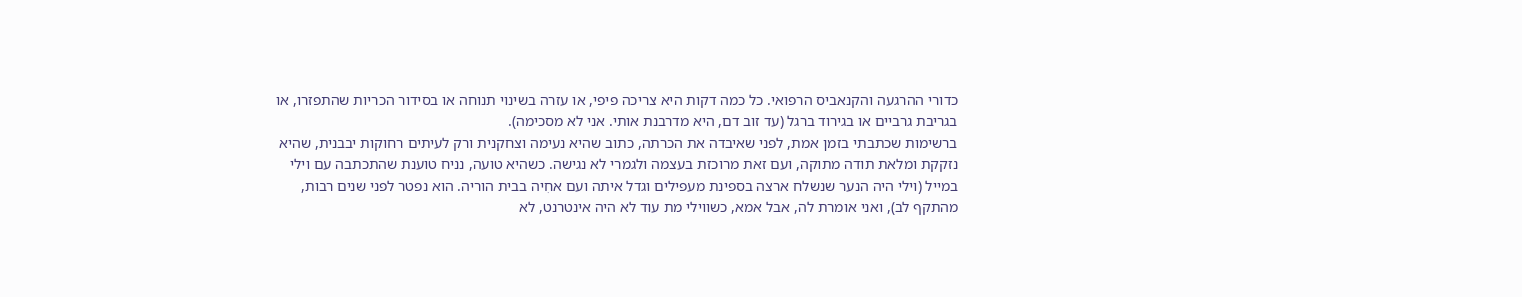כדורי ההרגעה והקנאביס הרפואי. כל כמה דקות היא צריכה פיפי, או עזרה בשינוי תנוחה או בסידור הכריות שהתפזרו, או בגריבת גרביים או בגירוד ברגל (עד זוב דם, היא מדרבנת אותי. אני לא מסכימה).
ברשימות שכתבתי בזמן אמת, לפני שאיבדה את הכרתה, כתוב שהיא נעימה וצחקנית ורק לעיתים רחוקות יבבנית, שהיא נזקקת ומלאת תודה מתוקה, ועם זאת מרוכזת בעצמה ולגמרי לא נגישה. כשהיא טועה, נניח טוענת שהתכתבה עם וילי במייל (וילי היה הנער שנשלח ארצה בספינת מעפילים וגדל איתה ועם אחִיה בבית הוריה. הוא נפטר לפני שנים רבות, מהתקף לב), ואני אומרת לה, אבל אמא, כשווילי מת עוד לא היה אינטרנט, לא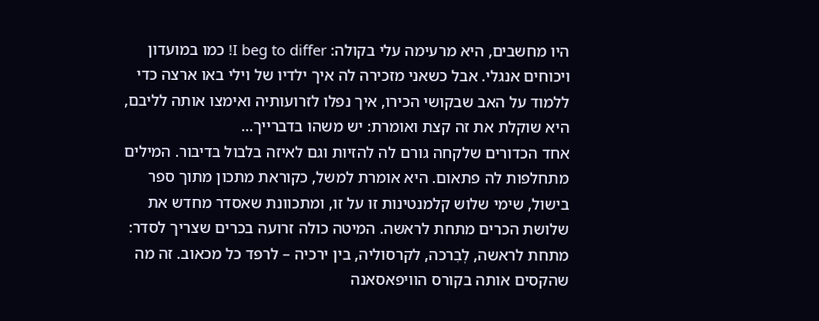היו מחשבים, היא מרעימה עלי בקולה: I beg to differ! כמו במועדון ויכוחים אנגלי. אבל כשאני מזכירה לה איך ילדיו של וילי באו ארצה כדי ללמוד על האב שבקושי הכירו, איך נפלו לזרועותיה ואימצו אותה לליבם, היא שוקלת את זה קצת ואומרת: יש משהו בדברייך...
אחד הכדורים שלקחה גורם לה להזיות וגם לאיזה בלבול בדיבור. המילים מתחלפות לה פתאום. היא אומרת למשל, כקוראת מתכון מתוך ספר בישול, שימי שלוש קלמנטינות זו על זו, ומתכוונת שאסדר מחדש את שלושת הכרים מתחת לראשה. המיטה כולה זרועה בכרים שצריך לסדר: מתחת לראשה, לְבִרכה, לקרסוליה, בין ירכיה – לרפד כל מכאוב. זה מה שהקסים אותה בקורס הוויפאסאנה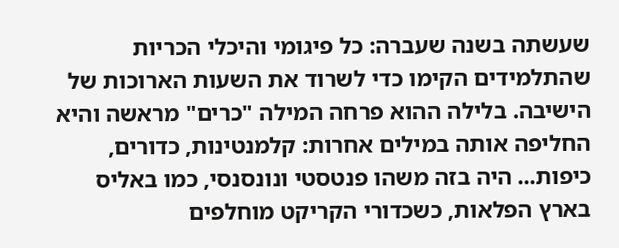שעשתה בשנה שעברה: כל פיגומי והיכלי הכריות שהתלמידים הקימו כדי לשרוד את השעות הארוכות של הישיבה. בלילה ההוא פרחה המילה "כרים" מראשה והיא החליפה אותה במילים אחרות: קלמנטינות, כדורים, כיפות... היה בזה משהו פנטסטי ונונסנסי, כמו באליס בארץ הפלאות, כשכדורי הקריקט מוחלפים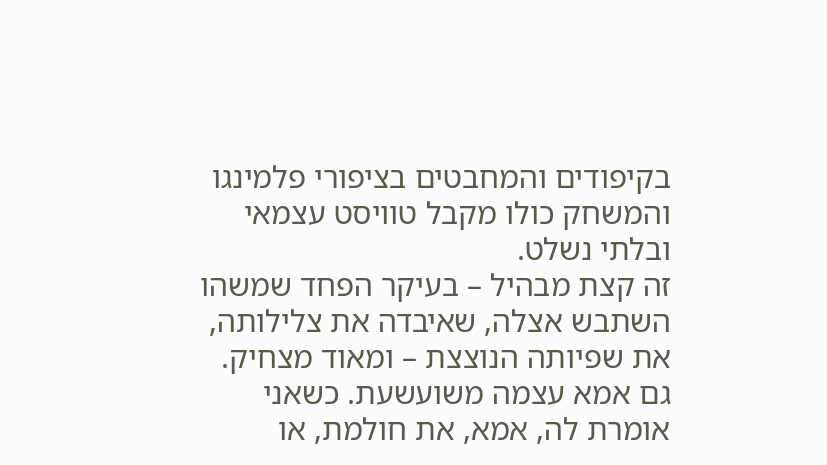בקיפודים והמחבטים בציפורי פלמינגו והמשחק כולו מקבל טוויסט עצמאי ובלתי נשלט.
זה קצת מבהיל – בעיקר הפחד שמשהו השתבש אצלה, שאיבדה את צלילותה, את שפיותה הנוצצת – ומאוד מצחיק. גם אמא עצמה משועשעת. כשאני אומרת לה, אמא, את חולמת, או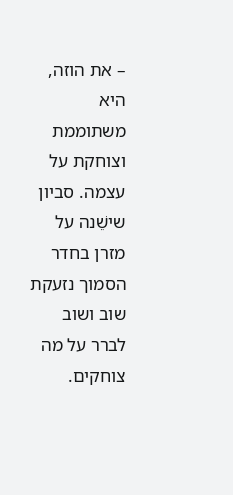– את הוזה, היא משתוממת וצוחקת על עצמה. סביון שישֵׁנה על מזרן בחדר הסמוך נזעקת שוב ושוב לברר על מה צוחקים.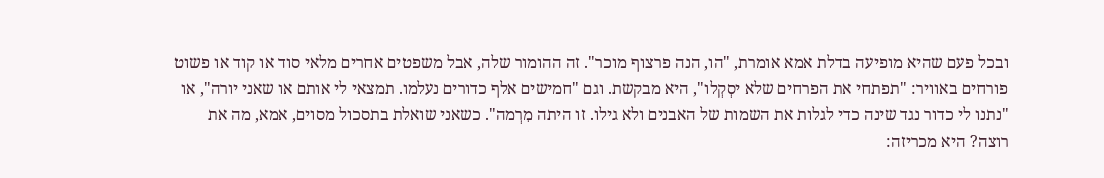ובכל פעם שהיא מופיעה בדלת אמא אומרת, "הו, הנה פרצוף מוכר". זה ההומור שלה, אבל משפטים אחרים מלאי סוד או קוד או פשוט פורחים באוויר: "תפתחי את הפרחים שלא יסְקְלו", היא מבקשת. וגם "חמישים אלף כדורים נעלמו. תמצאי לי אותם או שאני יורה", או "נתנו לי כדור נגד שינה כדי לגלות את השמות של האבנים ולא גילו. זו היתה מִרְמה". כשאני שואלת בתסכול מסוים, אמא, מה את רוצה? היא מכריזה: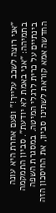"אני רוצה לשכב עלייך!" ופעם אחרת היא עונה בתמיהה: "אני באמת לא יודעת". סביון התמקמה בינתיים על כרית לרגלי המיטה. במסגרת השפה החדשה אמא קוראת לשתינו סביון, את החיסכון הזה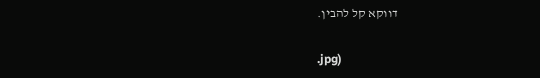דווקא קל להבין.

.jpg)